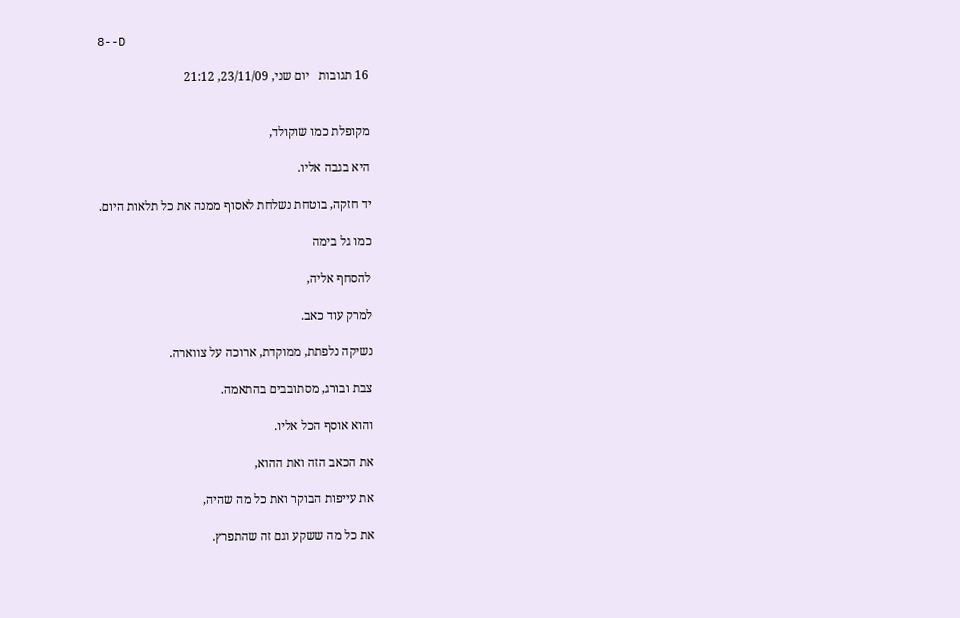8--D

16 תגובות   יום שני, 23/11/09, 21:12


מקופלת כמו שוקולד,

היא בגבה אליו.

יד חזקה, בוטחת נשלחת לאסוף ממנה את כל תלאות היום.

כמו גל בימה

להסחף אליה,

למרק עוד כאב.

נשיקה נלפתת, ממוקדת, ארוכה על צווארה.

צבת ובורג, מסתובבים בהתאמה.

והוא אוסף הכל אליו.

את הכאב הזה ואת ההוא,

את עייפות הבוקר ואת כל מה שהיה,

את כל מה ששקע וגם זה שהתפרץ.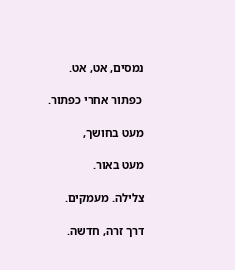נמסים, אט, אט.

 כפתור אחרי כפתור.

מעט בחושך,

מעט באור.

צלילה. מעמקים.

דרך זרה, חדשה.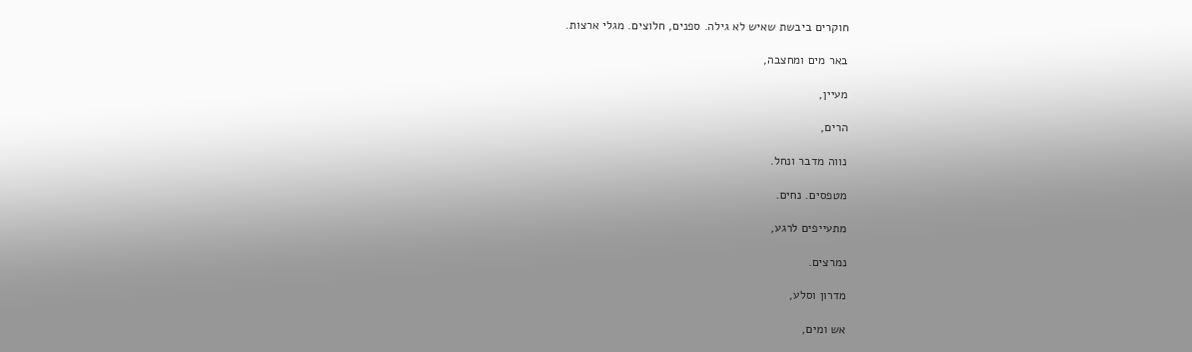חוקרים ביבשת שאיש לא גילה. ספנים, חלוצים. מגלי ארצות.

באר מים ומחצבה,

מעיין,

הרים,

נווה מדבר ונחל.

מטפסים. נחים.

מתעייפים לרגע,

נמרצים.

מדרון וסלע,

אש ומים,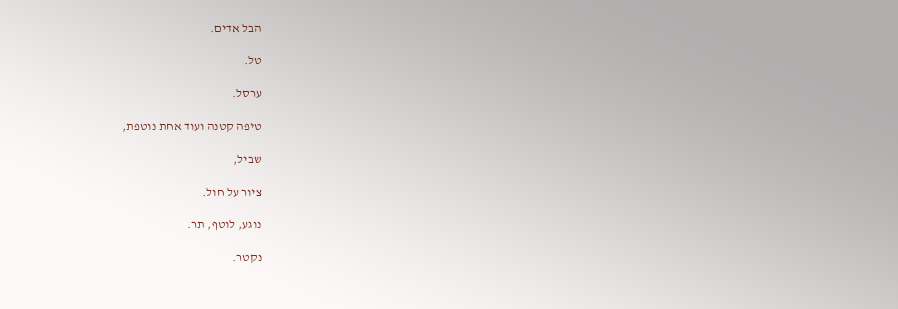הבל אדים.

טל.

ערסל.

טיפה קטנה ועוד אחת נוטפת,

שביל,

ציור על חול.

נוגע, לוטף, תר.

נקטר.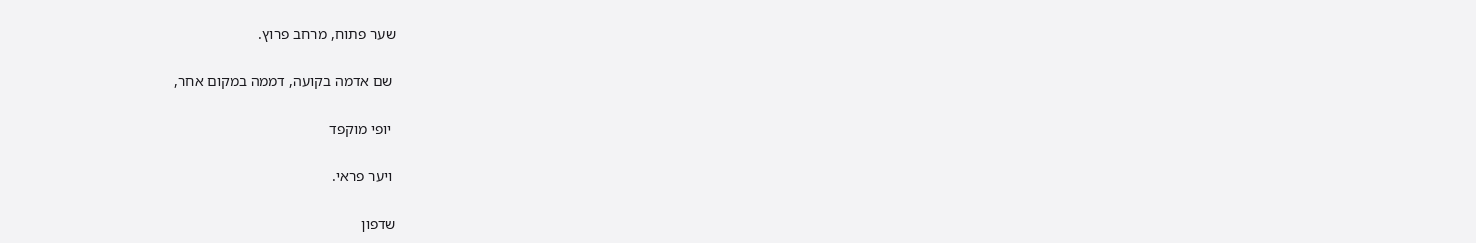שער פתוח, מרחב פרוץ.

 שם אדמה בקועה, דממה במקום אחר,

 יופי מוקפד

 ויער פראי.

שדפון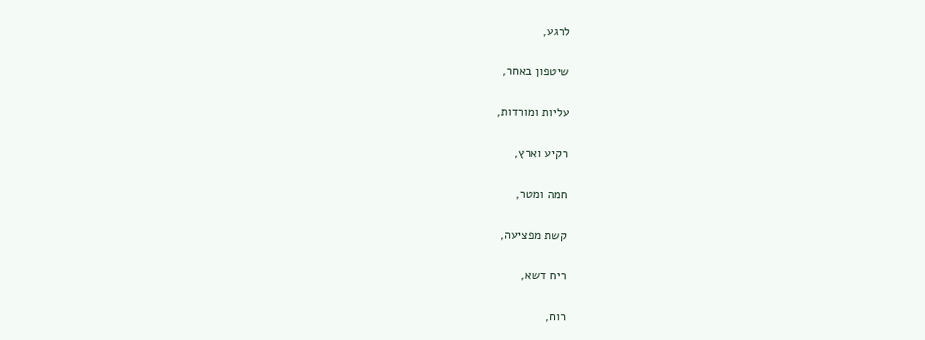לרגע,

שיטפון באחר,

עליות ומורדות,

רקיע וארץ,

חמה ומטר,

קשת מפציעה,

ריח דשא,

רוח,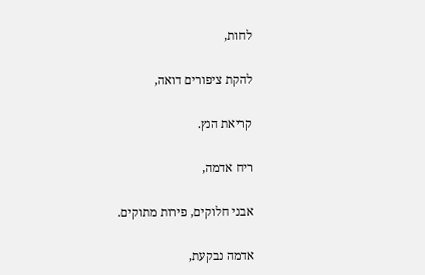לחות,

להקת ציפורים דואה,

קריאת הנץ.

ריח אדמה,

אבני חלוקים, פירות מתוקים.

אדמה נבקעת,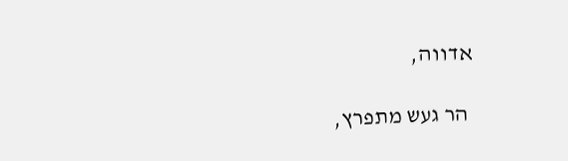אדווה,

 הר געש מתפרץ,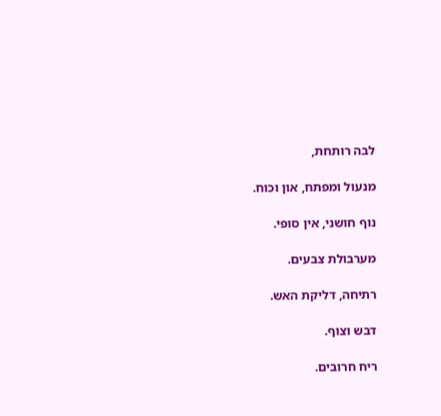לבה רותחת,

מנעול ומפתח, און וכוח.

נוף חושני, אין סופי.

מערבולת צבעים.

רתיחה, דליקת האש.

דבש וצוף.

ריח חרובים.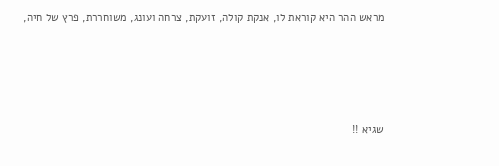מראש ההר היא קוראת לו, אנקת קולה, זועקת, צרחה ועונג, משוחררת, פרץ של חיה,





שגיא !!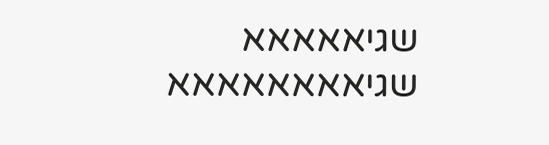שגיאאאאא שגיאאאאאאאא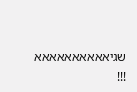שגיאאאאאאאאאא !!!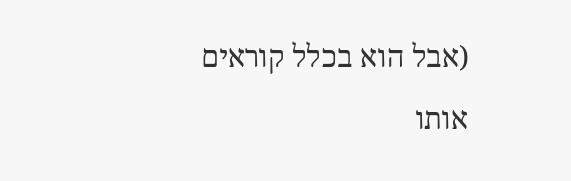(אבל הוא בכלל קוראים אותו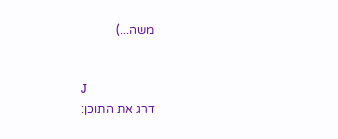משה...)


J
דרג את התוכן: